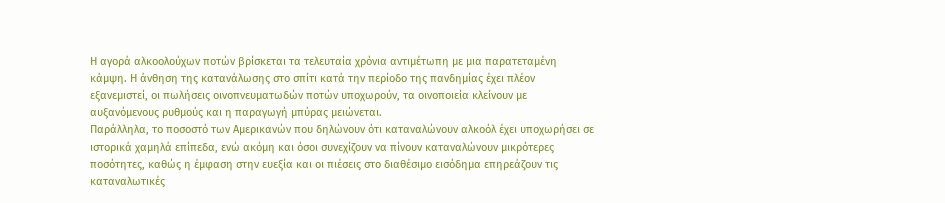Η αγορά αλκοολούχων ποτών βρίσκεται τα τελευταία χρόνια αντιμέτωπη με μια παρατεταμένη κάμψη. Η άνθηση της κατανάλωσης στο σπίτι κατά την περίοδο της πανδημίας έχει πλέον εξανεμιστεί, οι πωλήσεις οινοπνευματωδών ποτών υποχωρούν, τα οινοποιεία κλείνουν με αυξανόμενους ρυθμούς και η παραγωγή μπύρας μειώνεται.
Παράλληλα, το ποσοστό των Αμερικανών που δηλώνουν ότι καταναλώνουν αλκοόλ έχει υποχωρήσει σε ιστορικά χαμηλά επίπεδα, ενώ ακόμη και όσοι συνεχίζουν να πίνουν καταναλώνουν μικρότερες ποσότητες, καθώς η έμφαση στην ευεξία και οι πιέσεις στο διαθέσιμο εισόδημα επηρεάζουν τις καταναλωτικές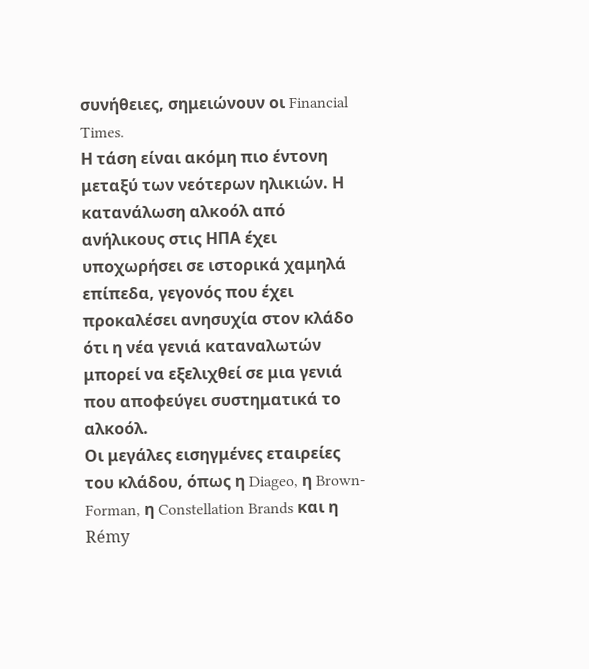συνήθειες, σημειώνουν οι Financial Times.
Η τάση είναι ακόμη πιο έντονη μεταξύ των νεότερων ηλικιών. Η κατανάλωση αλκοόλ από ανήλικους στις ΗΠΑ έχει υποχωρήσει σε ιστορικά χαμηλά επίπεδα, γεγονός που έχει προκαλέσει ανησυχία στον κλάδο ότι η νέα γενιά καταναλωτών μπορεί να εξελιχθεί σε μια γενιά που αποφεύγει συστηματικά το αλκοόλ.
Οι μεγάλες εισηγμένες εταιρείες του κλάδου, όπως η Diageo, η Brown-Forman, η Constellation Brands και η Rémy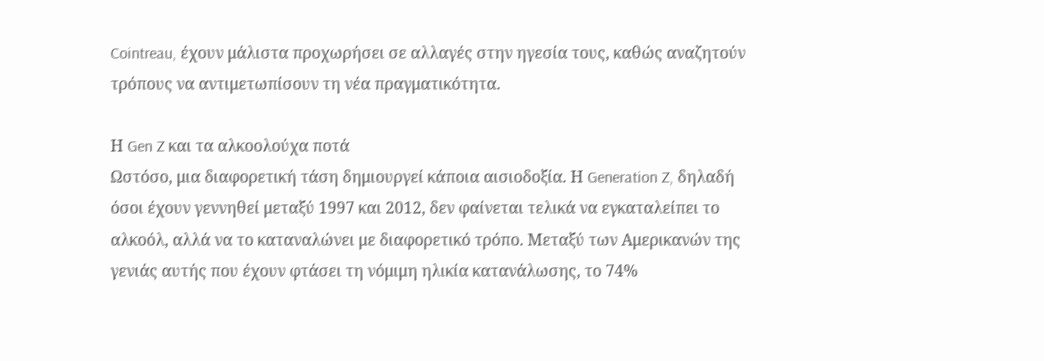Cointreau, έχουν μάλιστα προχωρήσει σε αλλαγές στην ηγεσία τους, καθώς αναζητούν τρόπους να αντιμετωπίσουν τη νέα πραγματικότητα.

Η Gen Z και τα αλκοολούχα ποτά
Ωστόσο, μια διαφορετική τάση δημιουργεί κάποια αισιοδοξία. Η Generation Z, δηλαδή όσοι έχουν γεννηθεί μεταξύ 1997 και 2012, δεν φαίνεται τελικά να εγκαταλείπει το αλκοόλ, αλλά να το καταναλώνει με διαφορετικό τρόπο. Μεταξύ των Αμερικανών της γενιάς αυτής που έχουν φτάσει τη νόμιμη ηλικία κατανάλωσης, το 74%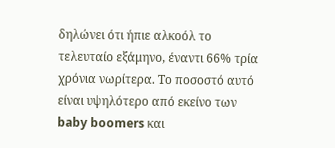δηλώνει ότι ήπιε αλκοόλ το τελευταίο εξάμηνο, έναντι 66% τρία χρόνια νωρίτερα. Το ποσοστό αυτό είναι υψηλότερο από εκείνο των baby boomers και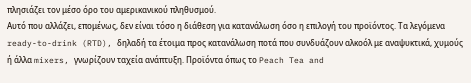πλησιάζει τον μέσο όρο του αμερικανικού πληθυσμού.
Αυτό που αλλάζει, επομένως, δεν είναι τόσο η διάθεση για κατανάλωση όσο η επιλογή του προϊόντος. Τα λεγόμενα ready-to-drink (RTD), δηλαδή τα έτοιμα προς κατανάλωση ποτά που συνδυάζουν αλκοόλ με αναψυκτικά, χυμούς ή άλλα mixers, γνωρίζουν ταχεία ανάπτυξη. Προϊόντα όπως το Peach Tea and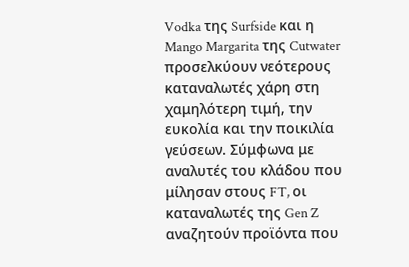Vodka της Surfside και η Mango Margarita της Cutwater προσελκύουν νεότερους καταναλωτές χάρη στη χαμηλότερη τιμή, την ευκολία και την ποικιλία γεύσεων. Σύμφωνα με αναλυτές του κλάδου που μίλησαν στους FT, οι καταναλωτές της Gen Z αναζητούν προϊόντα που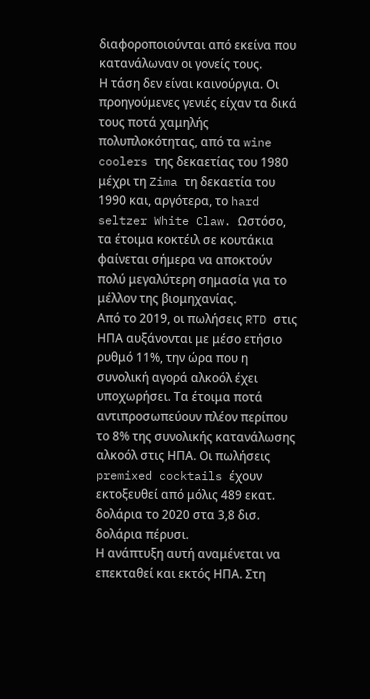διαφοροποιούνται από εκείνα που κατανάλωναν οι γονείς τους.
Η τάση δεν είναι καινούργια. Οι προηγούμενες γενιές είχαν τα δικά τους ποτά χαμηλής πολυπλοκότητας, από τα wine coolers της δεκαετίας του 1980 μέχρι τη Zima τη δεκαετία του 1990 και, αργότερα, το hard seltzer White Claw. Ωστόσο, τα έτοιμα κοκτέιλ σε κουτάκια φαίνεται σήμερα να αποκτούν πολύ μεγαλύτερη σημασία για το μέλλον της βιομηχανίας.
Από το 2019, οι πωλήσεις RTD στις ΗΠΑ αυξάνονται με μέσο ετήσιο ρυθμό 11%, την ώρα που η συνολική αγορά αλκοόλ έχει υποχωρήσει. Τα έτοιμα ποτά αντιπροσωπεύουν πλέον περίπου το 8% της συνολικής κατανάλωσης αλκοόλ στις ΗΠΑ. Οι πωλήσεις premixed cocktails έχουν εκτοξευθεί από μόλις 489 εκατ. δολάρια το 2020 στα 3,8 δισ. δολάρια πέρυσι.
Η ανάπτυξη αυτή αναμένεται να επεκταθεί και εκτός ΗΠΑ. Στη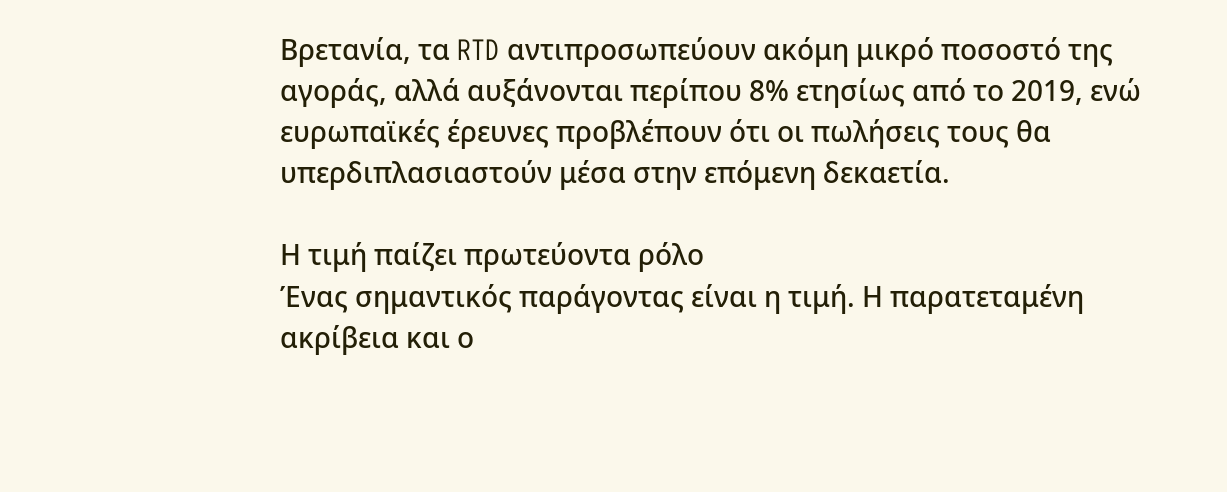Βρετανία, τα RTD αντιπροσωπεύουν ακόμη μικρό ποσοστό της αγοράς, αλλά αυξάνονται περίπου 8% ετησίως από το 2019, ενώ ευρωπαϊκές έρευνες προβλέπουν ότι οι πωλήσεις τους θα υπερδιπλασιαστούν μέσα στην επόμενη δεκαετία.

Η τιμή παίζει πρωτεύοντα ρόλο
Ένας σημαντικός παράγοντας είναι η τιμή. Η παρατεταμένη ακρίβεια και ο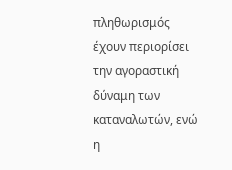πληθωρισμός έχουν περιορίσει την αγοραστική δύναμη των καταναλωτών, ενώ η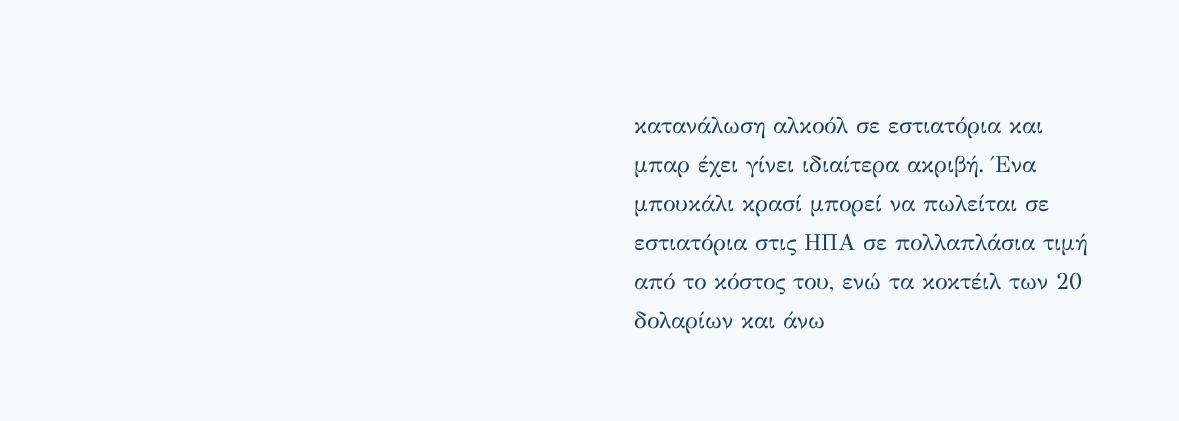κατανάλωση αλκοόλ σε εστιατόρια και μπαρ έχει γίνει ιδιαίτερα ακριβή. Ένα μπουκάλι κρασί μπορεί να πωλείται σε εστιατόρια στις ΗΠΑ σε πολλαπλάσια τιμή από το κόστος του, ενώ τα κοκτέιλ των 20 δολαρίων και άνω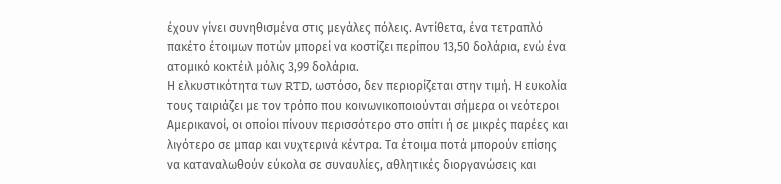έχουν γίνει συνηθισμένα στις μεγάλες πόλεις. Αντίθετα, ένα τετραπλό πακέτο έτοιμων ποτών μπορεί να κοστίζει περίπου 13,50 δολάρια, ενώ ένα ατομικό κοκτέιλ μόλις 3,99 δολάρια.
Η ελκυστικότητα των RTD, ωστόσο, δεν περιορίζεται στην τιμή. Η ευκολία τους ταιριάζει με τον τρόπο που κοινωνικοποιούνται σήμερα οι νεότεροι Αμερικανοί, οι οποίοι πίνουν περισσότερο στο σπίτι ή σε μικρές παρέες και λιγότερο σε μπαρ και νυχτερινά κέντρα. Τα έτοιμα ποτά μπορούν επίσης να καταναλωθούν εύκολα σε συναυλίες, αθλητικές διοργανώσεις και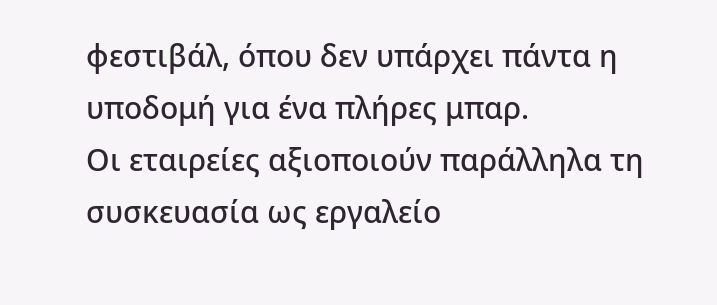φεστιβάλ, όπου δεν υπάρχει πάντα η υποδομή για ένα πλήρες μπαρ.
Οι εταιρείες αξιοποιούν παράλληλα τη συσκευασία ως εργαλείο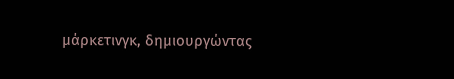μάρκετινγκ, δημιουργώντας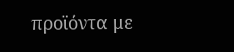προϊόντα με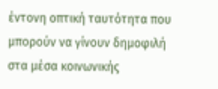έντονη οπτική ταυτότητα που μπορούν να γίνουν δημοφιλή στα μέσα κοινωνικής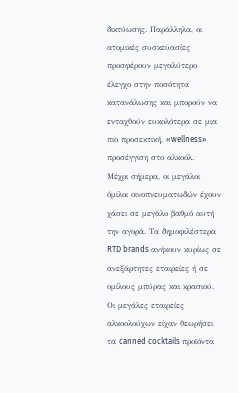δικτύωσης. Παράλληλα, οι ατομικές συσκευασίες προσφέρουν μεγαλύτερο έλεγχο στην ποσότητα κατανάλωσης και μπορούν να ενταχθούν ευκολότερα σε μια πιο προσεκτική, «wellness» προσέγγιση στο αλκοόλ.
Μέχρι σήμερα, οι μεγάλοι όμιλοι οινοπνευματωδών έχουν χάσει σε μεγάλο βαθμό αυτή την αγορά. Τα δημοφιλέστερα RTD brands ανήκουν κυρίως σε ανεξάρτητες εταιρείες ή σε ομίλους μπύρας και κρασιού. Οι μεγάλες εταιρείες αλκοολούχων είχαν θεωρήσει τα canned cocktails προϊόντα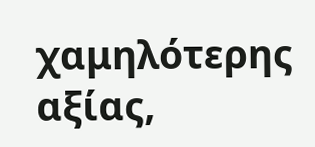χαμηλότερης αξίας,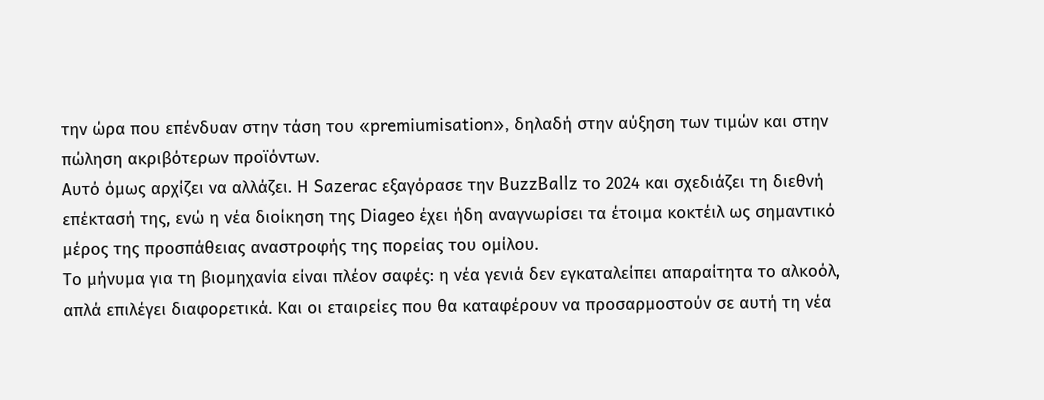την ώρα που επένδυαν στην τάση του «premiumisation», δηλαδή στην αύξηση των τιμών και στην πώληση ακριβότερων προϊόντων.
Αυτό όμως αρχίζει να αλλάζει. Η Sazerac εξαγόρασε την BuzzBallz το 2024 και σχεδιάζει τη διεθνή επέκτασή της, ενώ η νέα διοίκηση της Diageo έχει ήδη αναγνωρίσει τα έτοιμα κοκτέιλ ως σημαντικό μέρος της προσπάθειας αναστροφής της πορείας του ομίλου.
Το μήνυμα για τη βιομηχανία είναι πλέον σαφές: η νέα γενιά δεν εγκαταλείπει απαραίτητα το αλκοόλ, απλά επιλέγει διαφορετικά. Και οι εταιρείες που θα καταφέρουν να προσαρμοστούν σε αυτή τη νέα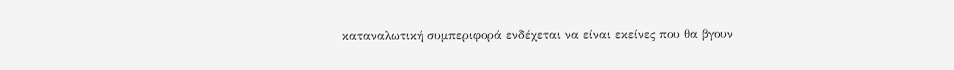καταναλωτική συμπεριφορά ενδέχεται να είναι εκείνες που θα βγουν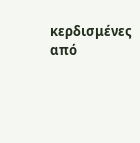κερδισμένες από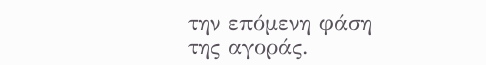την επόμενη φάση της αγοράς.